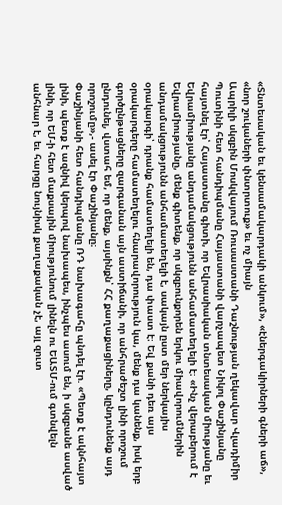«Տնտեսական եւ կենսամակարդակի անկում», «էներգակիրների գների աճ», «նոր շուկաների փնտրտուք» եւ ոչ միայն
Ապրիլի սկզբին Մոսկվայում Ռուսաստանի Դաշնության ղեկավար Վլադիմիր Պուտինի հետ հանդիպմանը Հայաստանի վարչապետ Նիկոլ Փաշինյանը հայտնել էր՝ Հայաստանը գիտի, որ Եվրասիական տնտեսական միությանը եւ Եվրամիությանը անդամակցությունն անհամատեղելի է։ «Ինչ վերաբերում է Եվրամիությանը, մենք գիտենք, որ սկզբունքորեն երկու միավորումներին անդամակցությունն անհամատեղելի է, սակայն ըստ մեր ներկայիս օրակարգի՝ դրանք համատեղելի են, դա փաստ է։ Եվ քանի դեռ այս օրակարգերը համատեղելու հնարավորություն կա, մենք դա կանենք, իսկ երբ գործընթացները զարգանան այն աստիճանի, որ անհրաժեշտ լինի որոշում ընդունել, վստահ եմ, որ մենք, այսինքն՝ ՀՀ քաղաքացիները, կընդունենք այդ որոշումը»,- ասել էր Փաշինյանը։
Փաշինյանի հետ հանդիպմանը ՌԴ նախագահը պնդել էր. «Պետք է ակնհայտ լինի, պետք է ազնիվ կերպով նախապես, ինչպես ասում են, ի սկզբանե ասված լինի, որ ԵՄ-ի հետ մաքսային միությունում լինելն ու ԵԱՏՄ-ում գտնվելն անհնար է, եւ հարցը նույնիսկ քաղաքական չէ, այլ զուտ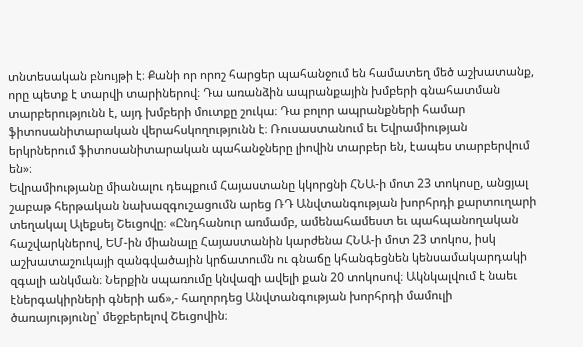տնտեսական բնույթի է։ Քանի որ որոշ հարցեր պահանջում են համատեղ մեծ աշխատանք, որը պետք է տարվի տարիներով։ Դա առանձին ապրանքային խմբերի գնահատման տարբերությունն է, այդ խմբերի մուտքը շուկա։ Դա բոլոր ապրանքների համար ֆիտոսանիտարական վերահսկողությունն է։ Ռուսաստանում եւ Եվրամիության երկրներում ֆիտոսանիտարական պահանջները լիովին տարբեր են, էապես տարբերվում են»։
Եվրամիությանը միանալու դեպքում Հայաստանը կկորցնի ՀՆԱ-ի մոտ 23 տոկոսը, անցյալ շաբաթ հերթական նախազգուշացումն արեց ՌԴ Անվտանգության խորհրդի քարտուղարի տեղակալ Ալեքսեյ Շեւցովը։ «Ընդհանուր առմամբ, ամենահամեստ եւ պահպանողական հաշվարկներով, ԵՄ-ին միանալը Հայաստանին կարժենա ՀՆԱ-ի մոտ 23 տոկոս, իսկ աշխատաշուկայի զանգվածային կրճատումն ու գնաճը կհանգեցնեն կենսամակարդակի զգալի անկման։ Ներքին սպառումը կնվազի ավելի քան 20 տոկոսով։ Ակնկալվում է նաեւ էներգակիրների գների աճ»,- հաղորդեց Անվտանգության խորհրդի մամուլի ծառայությունը՝ մեջբերելով Շեւցովին։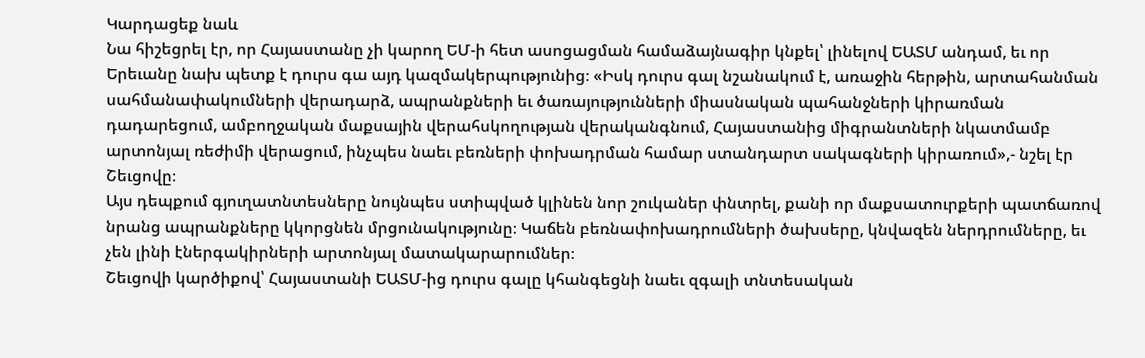Կարդացեք նաև
Նա հիշեցրել էր, որ Հայաստանը չի կարող ԵՄ-ի հետ ասոցացման համաձայնագիր կնքել՝ լինելով ԵԱՏՄ անդամ, եւ որ Երեւանը նախ պետք է դուրս գա այդ կազմակերպությունից։ «Իսկ դուրս գալ նշանակում է, առաջին հերթին, արտահանման սահմանափակումների վերադարձ, ապրանքների եւ ծառայությունների միասնական պահանջների կիրառման դադարեցում, ամբողջական մաքսային վերահսկողության վերականգնում, Հայաստանից միգրանտների նկատմամբ արտոնյալ ռեժիմի վերացում, ինչպես նաեւ բեռների փոխադրման համար ստանդարտ սակագների կիրառում»,- նշել էր Շեւցովը։
Այս դեպքում գյուղատնտեսները նույնպես ստիպված կլինեն նոր շուկաներ փնտրել, քանի որ մաքսատուրքերի պատճառով նրանց ապրանքները կկորցնեն մրցունակությունը։ Կաճեն բեռնափոխադրումների ծախսերը, կնվազեն ներդրումները, եւ չեն լինի էներգակիրների արտոնյալ մատակարարումներ։
Շեւցովի կարծիքով՝ Հայաստանի ԵԱՏՄ-ից դուրս գալը կհանգեցնի նաեւ զգալի տնտեսական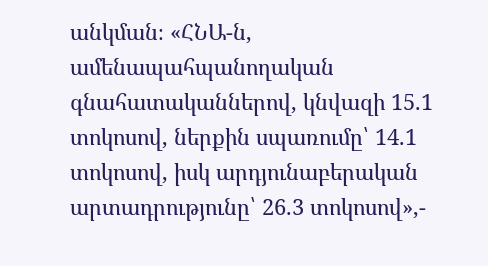անկման։ «ՀՆԱ-ն, ամենապահպանողական գնահատականներով, կնվազի 15.1 տոկոսով, ներքին սպառումը՝ 14.1 տոկոսով, իսկ արդյունաբերական արտադրությունը՝ 26.3 տոկոսով»,-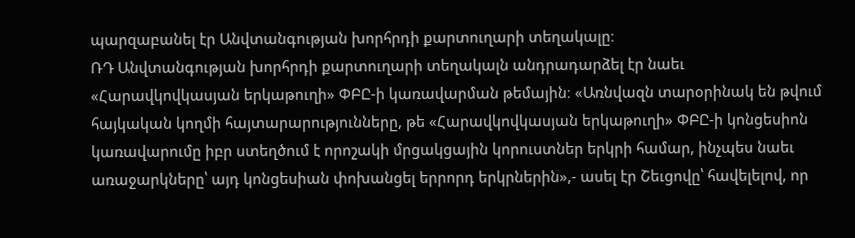պարզաբանել էր Անվտանգության խորհրդի քարտուղարի տեղակալը։
ՌԴ Անվտանգության խորհրդի քարտուղարի տեղակալն անդրադարձել էր նաեւ «Հարավկովկասյան երկաթուղի» ՓԲԸ-ի կառավարման թեմային։ «Առնվազն տարօրինակ են թվում հայկական կողմի հայտարարությունները, թե «Հարավկովկասյան երկաթուղի» ՓԲԸ-ի կոնցեսիոն կառավարումը իբր ստեղծում է որոշակի մրցակցային կորուստներ երկրի համար, ինչպես նաեւ առաջարկները՝ այդ կոնցեսիան փոխանցել երրորդ երկրներին»,- ասել էր Շեւցովը՝ հավելելով, որ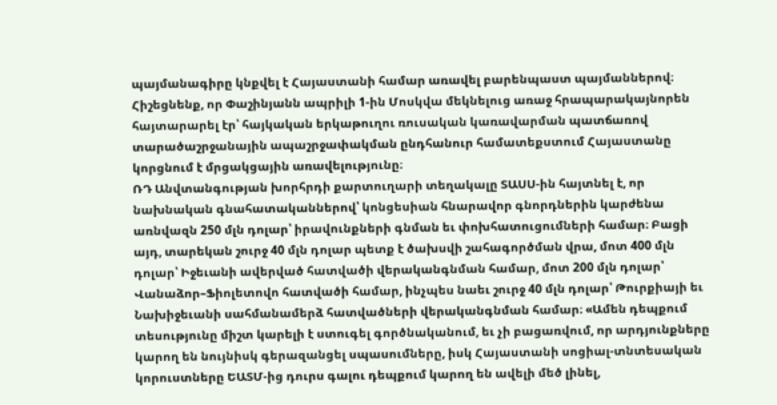պայմանագիրը կնքվել է Հայաստանի համար առավել բարենպաստ պայմաններով։
Հիշեցնենք, որ Փաշինյանն ապրիլի 1-ին Մոսկվա մեկնելուց առաջ հրապարակայնորեն հայտարարել էր՝ հայկական երկաթուղու ռուսական կառավարման պատճառով տարածաշրջանային ապաշրջափակման ընդհանուր համատեքստում Հայաստանը կորցնում է մրցակցային առավելությունը։
ՌԴ Անվտանգության խորհրդի քարտուղարի տեղակալը ՏԱՍՍ-ին հայտնել է, որ նախնական գնահատականներով՝ կոնցեսիան հնարավոր գնորդներին կարժենա առնվազն 250 մլն դոլար՝ իրավունքների գնման եւ փոխհատուցումների համար։ Բացի այդ, տարեկան շուրջ 40 մլն դոլար պետք է ծախսվի շահագործման վրա, մոտ 400 մլն դոլար՝ Իջեւանի ավերված հատվածի վերականգնման համար, մոտ 200 մլն դոլար՝ Վանաձոր–Ֆիոլետովո հատվածի համար, ինչպես նաեւ շուրջ 40 մլն դոլար՝ Թուրքիայի եւ Նախիջեւանի սահմանամերձ հատվածների վերականգնման համար։ «Ամեն դեպքում տեսությունը միշտ կարելի է ստուգել գործնականում, եւ չի բացառվում, որ արդյունքները կարող են նույնիսկ գերազանցել սպասումները, իսկ Հայաստանի սոցիալ-տնտեսական կորուստները ԵԱՏՄ-ից դուրս գալու դեպքում կարող են ավելի մեծ լինել,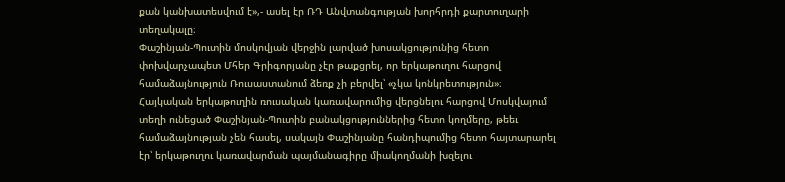քան կանխատեսվում է»,- ասել էր ՌԴ Անվտանգության խորհրդի քարտուղարի տեղակալը։
Փաշինյան-Պուտին մոսկովյան վերջին լարված խոսակցությունից հետո փոխվարչապետ Մհեր Գրիգորյանը չէր թաքցրել, որ երկաթուղու հարցով համաձայնություն Ռուսաստանում ձեռք չի բերվել՝ «չկա կոնկրետություն»։
Հայկական երկաթուղին ռուսական կառավարումից վերցնելու հարցով Մոսկվայում տեղի ունեցած Փաշինյան-Պուտին բանակցություններից հետո կողմերը, թեեւ համաձայնության չեն հասել, սակայն Փաշինյանը հանդիպումից հետո հայտարարել էր՝ երկաթուղու կառավարման պայմանագիրը միակողմանի խզելու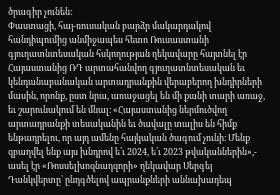ծրագիր չունեն։
Փաստացի, հայ-ռուսական բարձր մակարդակով հանդիպումից անմիջապես հետո Ռուսաստանի գյուղատնտեսական հսկողության ղեկավարը հայտնել էր Հայաստանից ՌԴ արտահանվող գյուղատնտեսական եւ կենդանաբանական արտադրանքին վերաբերող խնդիրների մասին, որոնք, ըստ նրա, առաջացել են մի քանի տարի առաջ, եւ շարունակում են մնալ։ «Հայաստանից ներմուծվող արտադրանքի տեսականին եւ ծավալը տալիս են հիմք ենթադրելու, որ այդ ամենը հայկական ծագում չունի։ Մենք զբաղվել ենք այս խնդրով ե՛ւ 2024, ե՛ւ 2023 թվականներին»,- ասել էր «Ռոսսելխոզնադզորի» ղեկավար Սերգեյ Դանկվերտը՝ ընդգծելով ապրանքների աննախադեպ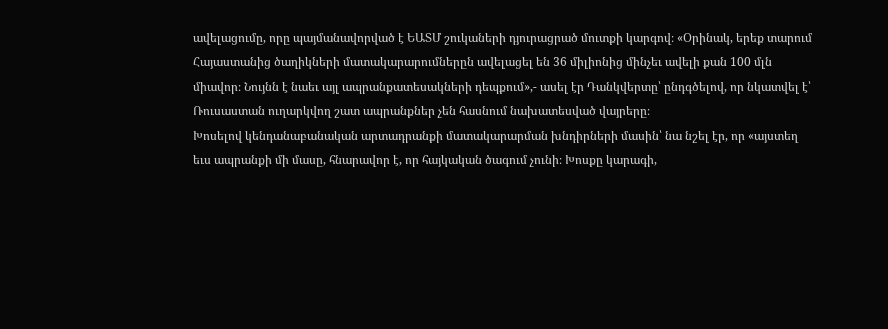ավելացումը, որը պայմանավորված է ԵԱՏՄ շուկաների դյուրացրած մուտքի կարգով։ «Օրինակ, երեք տարում Հայաստանից ծաղիկների մատակարարումներըն ավելացել են 36 միլիոնից մինչեւ ավելի քան 100 մլն միավոր։ Նույնն է նաեւ այլ ապրանքատեսակների դեպքում»,- ասել էր Դանկվերտը՝ ընդգծելով, որ նկատվել է՝ Ռուսաստան ուղարկվող շատ ապրանքներ չեն հասնում նախատեսված վայրերը։
Խոսելով կենդանաբանական արտադրանքի մատակարարման խնդիրների մասին՝ նա նշել էր, որ «այստեղ եւս ապրանքի մի մասը, հնարավոր է, որ հայկական ծագում չունի։ Խոսքը կարագի,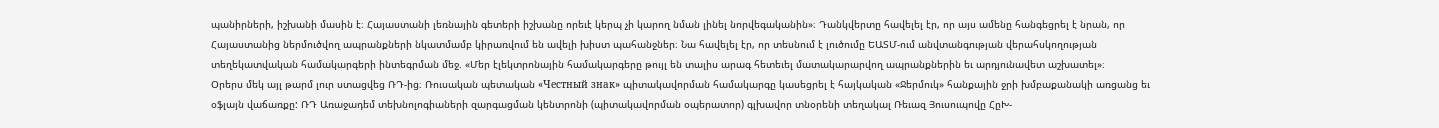պանիրների, իշխանի մասին է։ Հայաստանի լեռնային գետերի իշխանը որեւէ կերպ չի կարող նման լինել նորվեգականին»։ Դանկվերտը հավելել էր, որ այս ամենը հանգեցրել է նրան, որ Հայաստանից ներմուծվող ապրանքների նկատմամբ կիրառվում են ավելի խիստ պահանջներ։ Նա հավելել էր, որ տեսնում է լուծումը ԵԱՏՄ-ում անվտանգության վերահսկողության տեղեկատվական համակարգերի ինտեգրման մեջ. «Մեր էլեկտրոնային համակարգերը թույլ են տալիս արագ հետեւել մատակարարվող ապրանքներին եւ արդյունավետ աշխատել»։
Օրերս մեկ այլ թարմ լուր ստացվեց ՌԴ-ից։ Ռուսական պետական «Честный знак» պիտակավորման համակարգը կասեցրել է հայկական «Ջերմուկ» հանքային ջրի խմբաքանակի առցանց եւ օֆլայն վաճառքը: ՌԴ Առաջադեմ տեխնոլոգիաների զարգացման կենտրոնի (պիտակավորման օպերատոր) գլխավոր տնօրենի տեղակալ Ռեւազ Յուսուպովը ՀըԽ-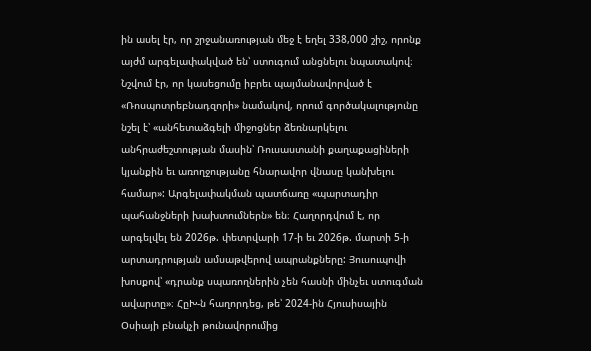ին ասել էր, որ շրջանառության մեջ է եղել 338,000 շիշ, որոնք այժմ արգելափակված են՝ ստուգում անցնելու նպատակով։ Նշվում էր, որ կասեցումը իբրեւ պայմանավորված է «Ռոսպոտրեբնադզորի» նամակով, որում գործակալությունը նշել է՝ «անհետաձգելի միջոցներ ձեռնարկելու անհրաժեշտության մասին՝ Ռուսաստանի քաղաքացիների կյանքին եւ առողջությանը հնարավոր վնասը կանխելու համար»: Արգելափակման պատճառը «պարտադիր պահանջների խախտումներն» են։ Հաղորդվում է, որ արգելվել են 2026թ. փետրվարի 17-ի եւ 2026թ. մարտի 5-ի արտադրության ամսաթվերով ապրանքները: Յուսուպովի խոսքով՝ «դրանք սպառողներին չեն հասնի մինչեւ ստուգման ավարտը»։ ՀըԽ-ն հաղորդեց, թե՝ 2024-ին Հյուսիսային Օսիայի բնակչի թունավորումից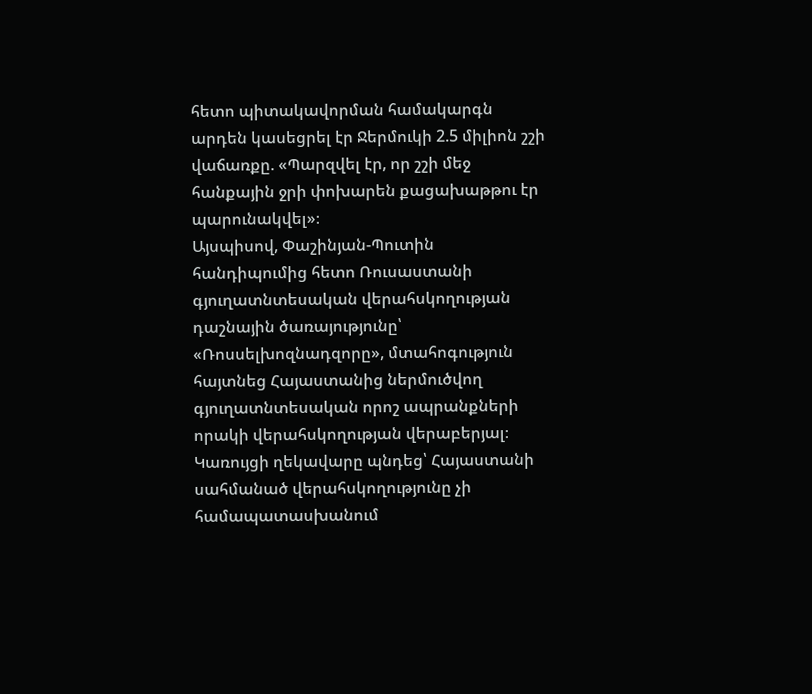հետո պիտակավորման համակարգն արդեն կասեցրել էր Ջերմուկի 2.5 միլիոն շշի վաճառքը. «Պարզվել էր, որ շշի մեջ հանքային ջրի փոխարեն քացախաթթու էր պարունակվել»։
Այսպիսով, Փաշինյան-Պուտին հանդիպումից հետո Ռուսաստանի գյուղատնտեսական վերահսկողության դաշնային ծառայությունը՝ «Ռոսսելխոզնադզորը», մտահոգություն հայտնեց Հայաստանից ներմուծվող գյուղատնտեսական որոշ ապրանքների որակի վերահսկողության վերաբերյալ։
Կառույցի ղեկավարը պնդեց՝ Հայաստանի սահմանած վերահսկողությունը չի համապատասխանում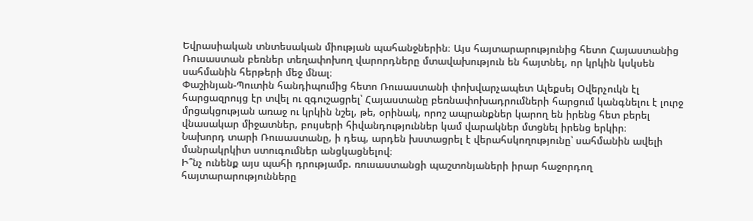Եվրասիական տնտեսական միության պահանջներին։ Այս հայտարարությունից հետո Հայաստանից Ռուսաստան բեռներ տեղափոխող վարորդները մտավախություն են հայտնել, որ կրկին կսկսեն սահմանին հերթերի մեջ մնալ։
Փաշինյան-Պուտին հանդիպումից հետո Ռուսաստանի փոխվարչապետ Ալեքսեյ Օվերչուկն էլ հարցազրույց էր տվել ու զգուշացրել՝ Հայաստանը բեռնափոխադրումների հարցում կանգնելու է լուրջ մրցակցության առաջ ու կրկին նշել, թե, օրինակ, որոշ ապրանքներ կարող են իրենց հետ բերել վնասակար միջատներ, բույսերի հիվանդություններ կամ վարակներ մտցնել իրենց երկիր։
Նախորդ տարի Ռուսաստանը, ի դեպ, արդեն խստացրել է վերահսկողությունը՝ սահմանին ավելի մանրակրկիտ ստուգումներ անցկացնելով։
Ի՞նչ ունենք այս պահի դրությամբ. ռուսաստանցի պաշտոնյաների իրար հաջորդող հայտարարությունները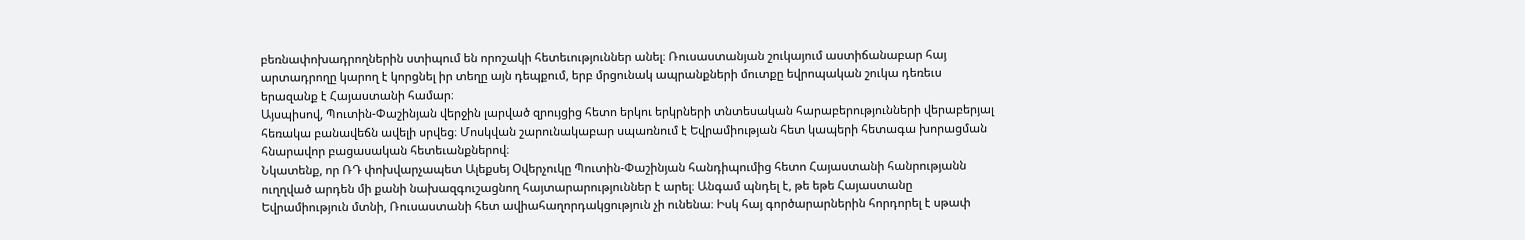բեռնափոխադրողներին ստիպում են որոշակի հետեւություններ անել։ Ռուսաստանյան շուկայում աստիճանաբար հայ արտադրողը կարող է կորցնել իր տեղը այն դեպքում, երբ մրցունակ ապրանքների մուտքը եվրոպական շուկա դեռեւս երազանք է Հայաստանի համար։
Այսպիսով, Պուտին-Փաշինյան վերջին լարված զրույցից հետո երկու երկրների տնտեսական հարաբերությունների վերաբերյալ հեռակա բանավեճն ավելի սրվեց։ Մոսկվան շարունակաբար սպառնում է Եվրամիության հետ կապերի հետագա խորացման հնարավոր բացասական հետեւանքներով։
Նկատենք, որ ՌԴ փոխվարչապետ Ալեքսեյ Օվերչուկը Պուտին-Փաշինյան հանդիպումից հետո Հայաստանի հանրությանն ուղղված արդեն մի քանի նախազգուշացնող հայտարարություններ է արել։ Անգամ պնդել է, թե եթե Հայաստանը Եվրամիություն մտնի, Ռուսաստանի հետ ավիահաղորդակցություն չի ունենա։ Իսկ հայ գործարարներին հորդորել է սթափ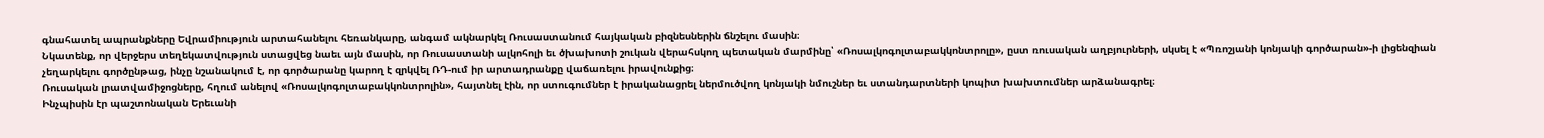գնահատել ապրանքները Եվրամիություն արտահանելու հեռանկարը, անգամ ակնարկել Ռուսաստանում հայկական բիզնեսներին ճնշելու մասին։
Նկատենք, որ վերջերս տեղեկատվություն ստացվեց նաեւ այն մասին, որ Ռուսաստանի ալկոհոլի եւ ծխախոտի շուկան վերահսկող պետական մարմինը՝ «Ռոսալկոգոլտաբակկոնտրոլը», ըստ ռուսական աղբյուրների, սկսել է «Պռոշյանի կոնյակի գործարան»-ի լիցենզիան չեղարկելու գործընթաց, ինչը նշանակում է, որ գործարանը կարող է զրկվել ՌԴ-ում իր արտադրանքը վաճառելու իրավունքից։
Ռուսական լրատվամիջոցները, հղում անելով «Ռոսալկոգոլտաբակկոնտրոլին», հայտնել էին, որ ստուգումներ է իրականացրել ներմուծվող կոնյակի նմուշներ եւ ստանդարտների կոպիտ խախտումներ արձանագրել։
Ինչպիսին էր պաշտոնական Երեւանի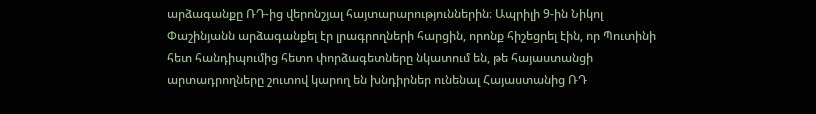արձագանքը ՌԴ-ից վերոնշյալ հայտարարություններին։ Ապրիլի 9-ին Նիկոլ Փաշինյանն արձագանքել էր լրագրողների հարցին, որոնք հիշեցրել էին, որ Պուտինի հետ հանդիպումից հետո փորձագետները նկատում են, թե հայաստանցի արտադրողները շուտով կարող են խնդիրներ ունենալ Հայաստանից ՌԴ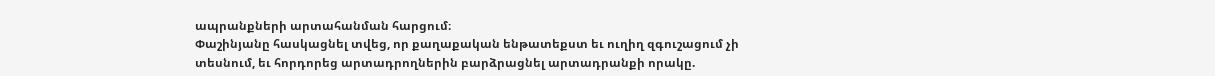ապրանքների արտահանման հարցում։
Փաշինյանը հասկացնել տվեց, որ քաղաքական ենթատեքստ եւ ուղիղ զգուշացում չի տեսնում, եւ հորդորեց արտադրողներին բարձրացնել արտադրանքի որակը.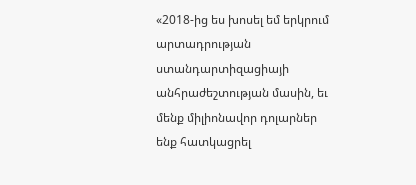«2018-ից ես խոսել եմ երկրում արտադրության ստանդարտիզացիայի անհրաժեշտության մասին, եւ մենք միլիոնավոր դոլարներ ենք հատկացրել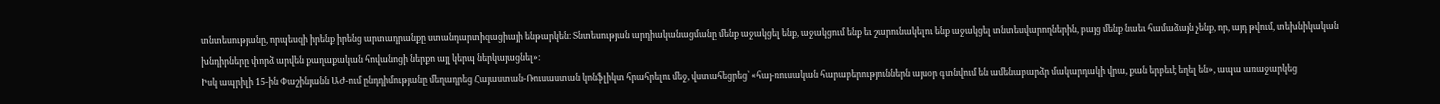տնտեսությանը, որպեսզի իրենք իրենց արտադրանքը ստանդարտիզացիայի ենթարկեն։ Տնտեսության արդիականացմանը մենք աջակցել ենք, աջակցում ենք եւ շարունակելու ենք աջակցել տնտեսվարողներին, բայց մենք նաեւ համաձայն չենք, որ, այդ թվում, տեխնիկական խնդիրները փորձ արվեն քաղաքական հովանոցի ներքո այլ կերպ ներկայացնել»։
Իսկ ապրիլի 15-ին Փաշինյանն ԱԺ-ում ընդդիմությանը մեղադրեց Հայաստան-Ռուսաստան կոնֆլիկտ հրահրելու մեջ, վստահեցրեց՝ «հայ-ռուսական հարաբերություններն այսօր գտնվում են ամենաբարձր մակարդակի վրա, քան երբեւէ եղել են», ապա առաջարկեց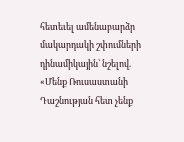հետեւել ամենաբարձր մակարդակի շփումների դինամիկային՝ նշելով. «Մենք Ռուսաստանի Դաշնության հետ չենք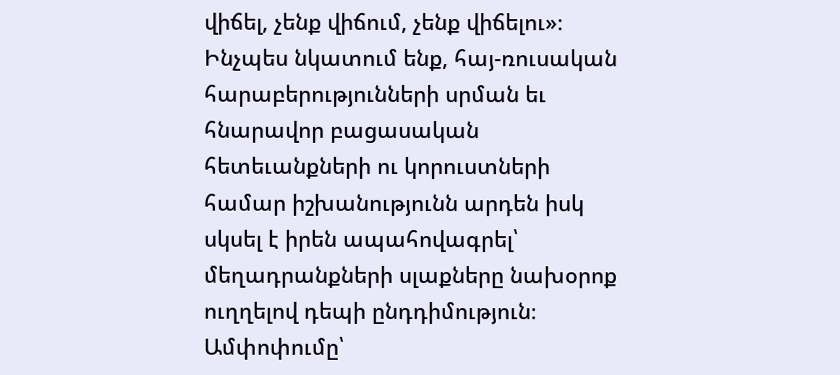վիճել, չենք վիճում, չենք վիճելու»։
Ինչպես նկատում ենք, հայ-ռուսական հարաբերությունների սրման եւ հնարավոր բացասական հետեւանքների ու կորուստների համար իշխանությունն արդեն իսկ սկսել է իրեն ապահովագրել՝ մեղադրանքների սլաքները նախօրոք ուղղելով դեպի ընդդիմություն։
Ամփոփումը՝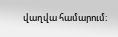վաղվա համարում։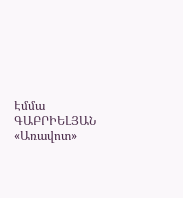Էմմա ԳԱԲՐԻԵԼՅԱՆ
«Առավոտ»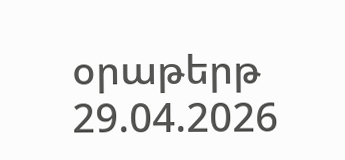օրաթերթ
29.04.2026